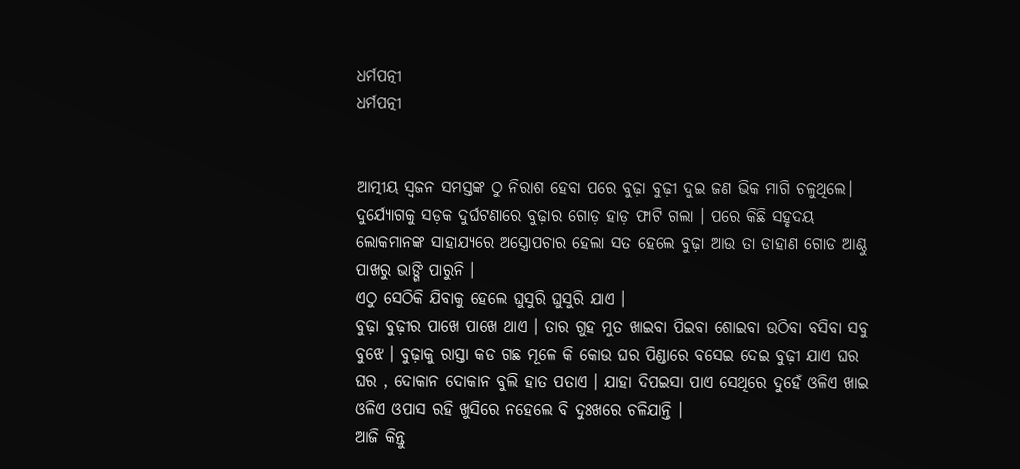ଧର୍ମପତ୍ନୀ
ଧର୍ମପତ୍ନୀ


ଆତ୍ମୀୟ ସ୍ୱଜନ ସମସ୍ତଙ୍କ ଠୁ ନିରାଶ ହେବା ପରେ ବୁଢ଼ା ବୁଢ଼ୀ ଦୁଇ ଜଣ ଭିକ ମାଗି ଚଳୁଥିଲେ।
ଦୁର୍ଯ୍ୟୋଗକୁ ସଡ଼କ ଦୁର୍ଘଟଣାରେ ବୁଢ଼ାର ଗୋଡ଼ ହାଡ଼ ଫାଟି ଗଲା । ପରେ କିଛି ସହୃଦୟ ଲୋକମାନଙ୍କ ସାହାଯ୍ୟରେ ଅସ୍ତ୍ରୋପଚାର ହେଲା ସତ ହେଲେ ବୁଢ଼ା ଆଉ ତା ଡାହାଣ ଗୋଡ ଆଣ୍ଠୁ ପାଖରୁ ଭାଙ୍ଗି ପାରୁନି ।
ଏଠୁ ସେଠିକି ଯିବାକୁ ହେଲେ ଘୁସୁରି ଘୁସୁରି ଯାଏ ।
ବୁଢ଼ା ବୁଢ଼ୀର ପାଖେ ପାଖେ ଥାଏ । ତାର ଗୁହ ମୁତ ଖାଇବା ପିଇବା ଶୋଇବା ଉଠିବା ବସିବା ସବୁ ବୁଝେ । ବୁଢ଼ାକୁ ରାସ୍ତା କଡ ଗଛ ମୂଳେ କି କୋଉ ଘର ପିଣ୍ଡାରେ ବସେଇ ଦେଇ ବୁଢ଼ୀ ଯାଏ ଘର ଘର , ଦୋକାନ ଦୋକାନ ବୁଲି ହାତ ପତାଏ । ଯାହା ଦିପଇସା ପାଏ ସେଥିରେ ଦୁହେଁ ଓଳିଏ ଖାଇ ଓଳିଏ ଓପାସ ରହି ଖୁସିରେ ନହେଲେ ବି ଦୁଃଖରେ ଚଳିଯାନ୍ତି ।
ଆଜି କିନ୍ତୁ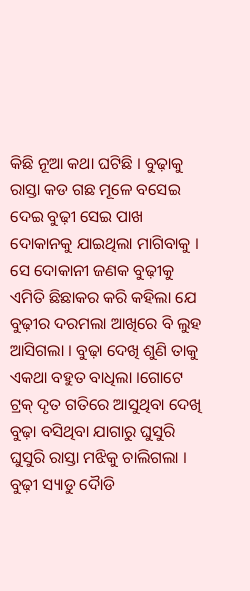କିଛି ନୂଆ କଥା ଘଟିଛି । ବୁଢ଼ାକୁ ରାସ୍ତା କଡ ଗଛ ମୂଳେ ବସେଇ ଦେଇ ବୁଢ଼ୀ ସେଇ ପାଖ ଦୋକାନକୁ ଯାଇଥିଲା ମାଗିବାକୁ । ସେ ଦୋକାନୀ ଜଣକ ବୁଢ଼ୀକୁ ଏମିତି ଛିଛାକର କରି କହିଲା ଯେ ବୁଢ଼ୀର ଦରମଲା ଆଖିରେ ବି ଲୁହ ଆସିଗଲା । ବୁଢ଼ା ଦେଖି ଶୁଣି ତାକୁ ଏକଥା ବହୁତ ବାଧିଲା ।ଗୋଟେ ଟ୍ରକ୍ ଦୃତ ଗତିରେ ଆସୁଥିବା ଦେଖି ବୁଢ଼ା ବସିଥିବା ଯାଗାରୁ ଘୁସୁରି ଘୁସୁରି ରାସ୍ତା ମଝିକୁ ଚାଲିଗଲା ।
ବୁଢ଼ୀ ସ୍ୟାଡୁ ଦୈାଡି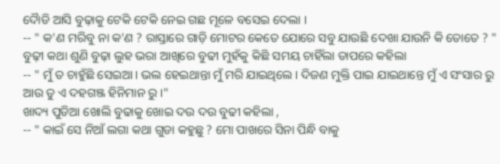ଦୈାଡି ଆସି ବୁଢ଼ାକୁ ଟେକି ଟେକି ନେଇ ଗଛ ମୂଳେ ବସେଇ ଦେଲା ।
-- " କ'ଣ ମରିବୁ ନା କ'ଣ ? ରାସ୍ତାରେ ଗାଡ଼ି ମୋଟର କେତେ ଯୋରେ ସବୁ ଯାଉଛି ଦେଖା ଯାଉନି କି ତୋତେ ? "
ବୁଢ଼ୀ କଥା ଶୁଣି ବୁଢ଼ା ଲୁହ ଭରା ଆଖିରେ ବୁଢୀ ମୁହଁକୁ କିଛି ସମୟ ଚାହିଁଲା ତାପରେ କହିଲା
-- " ମୁଁ ତ ଚାହୁଁଛି ସେଇଆ । ଭଲ ହେଇଥାନ୍ତା ମୁଁ ମରି ଯାଇଥିଲେ । ଦିଜଣ ମୁକ୍ତି ପାଇ ଯାଇଥାନ୍ତେ ମୁଁ ଏ ସଂସାର ରୁ ଆଉ ତୁ ଏ ଦହଗଞ୍ଜ ହିନିମାନ ରୁ ।"
ଖାଦ୍ୟ ପୁଡିଆ ଖୋଲି ବୁଢାକୁ ଖୋଇ ଦଉ ଦଉ ବୁଢୀ କହିଲା ,
-- " କାଇଁ ସେ ନିଆଁ ଲଗା କଥା ଗୁଡା କହୁଛୁ ? ମୋ ପାଖରେ ସିନା ପିନ୍ଧି ବାକୁ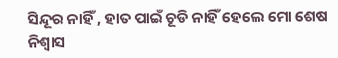ସିନ୍ଦୂର ନାହିଁ , ହାତ ପାଇଁ ଚୂଡି ନାହିଁ ହେଲେ ମୋ ଶେଷ ନିଶ୍ୱାସ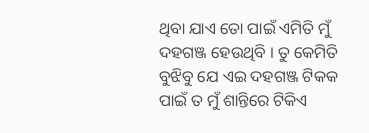ଥିବା ଯାଏ ତୋ ପାଇଁ ଏମିତି ମୁଁ ଦହଗଞ୍ଜ ହେଉଥିବି । ତୁ କେମିତି ବୁଝିବୁ ଯେ ଏଇ ଦହଗଞ୍ଜ ଟିକକ ପାଇଁ ତ ମୁଁ ଶାନ୍ତିରେ ଟିକିଏ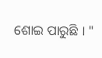ଶୋଇ ପାରୁଛି । "